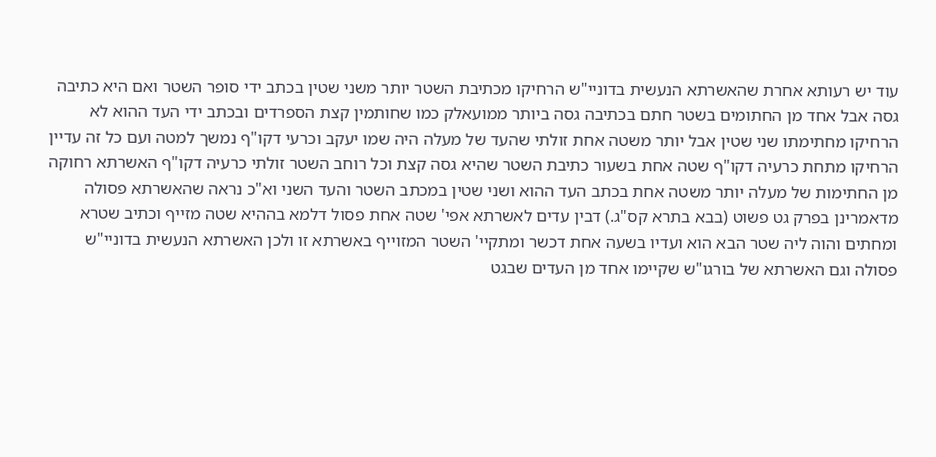עוד יש רעותא אחרת שהאשרתא הנעשית בדוניי"ש הרחיקו מכתיבת השטר יותר משני שטין בכתב ידי סופר השטר ואם היא כתיבה גסה אבל אחד מן החתומים בשטר חתם בכתיבה גסה ביותר ממועאלק כמו שחותמין קצת הספרדים ובכתב ידי העד ההוא לא הרחיקו מחתימתו שני שטין אבל יותר משטה אחת זולתי שהעד של מעלה היה שמו יעקב וכרעי דקו"ף נמשך למטה ועם כל זה עדיין הרחיקו מתחת כרעיה דקו"ף שטה אחת בשעור כתיבת השטר שהיא גסה קצת וכל רוחב השטר זולתי כרעיה דקו"ף האשרתא רחוקה מן החתימות של מעלה יותר משטה אחת בכתב העד ההוא ושני שטין במכתב השטר והעד השני וא"כ נראה שהאשרתא פסולה מדאמרינן בפרק גט פשוט (בבא בתרא קס"ג.) דבין עדים לאשרתא אפי' שטה אחת פסול דלמא בההיא שטה מזייף וכתיב שטרא ומחתים והוה ליה שטר הבא הוא ועדיו בשעה אחת דכשר ומתקיי' השטר המזוייף באשרתא זו ולכן האשרתא הנעשית בדוניי"ש פסולה וגם האשרתא של בורגו"ש שקיימו אחד מן העדים שבגט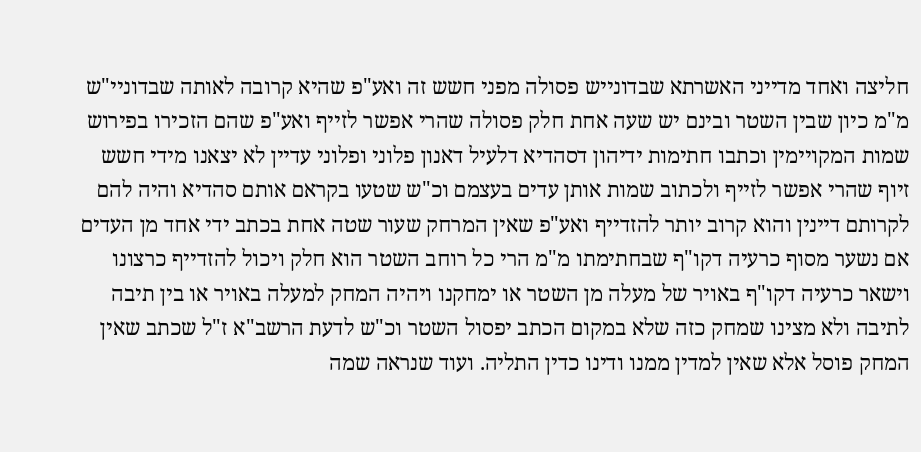חליצה ואחד מדייני האשרתא שבדונייש פסולה מפני חשש זה ואע"פ שהיא קרובה לאותה שבדוניי"ש מ"מ כיון שבין השטר ובינם יש שעה אחת חלק פסולה שהרי אפשר לזייף ואע"פ שהם הזכירו בפירוש שמות המקויימין וכתבו חתימות ידיהון דסהדיא דלעיל דאנון פלוני ופלוני עדיין לא יצאנו מידי חשש זיוף שהרי אפשר לזייף ולכתוב שמות אותן עדים בעצמם וכ"ש שטעו בקראם אותם סהדיא והיה להם לקרותם דיינין והוא קרוב יותר להזדייף ואע"פ שאין המרחק שעור שטה אחת בכתב ידי אחד מן העדים אם נשער מסוף כרעיה דקו"ף שבחתימתו מ"מ הרי כל רוחב השטר הוא חלק ויכול להזדייף כרצונו וישאר כרעיה דקו"ף באויר של מעלה מן השטר או ימחקנו ויהיה המחק למעלה באויר או בין תיבה לתיבה ולא מצינו שמחק כזה שלא במקום הכתב יפסול השטר וכ"ש לדעת הרשב"א ז"ל שכתב שאין המחק פוסל אלא שאין למדין ממנו ודינו כדין התליה. ועוד שנראה שמה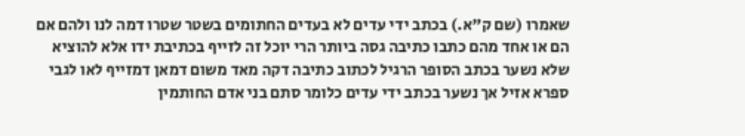שאמרו (שם ק"א.) בכתב ידי עדים לא בעדים החתומים בשטר שטרו דמה לנו ולהם אם הם או אחד מהם כתבו כתיבה גסה ביותר הרי יוכל זה לזייף בכתיבת ידו אלא להוציא שלא נשער בכתב הסופר הרגיל לכתוב כתיבה דקה מאד משום דמאן דמזייף לאו לגבי ספרא אזיל אך נשער בכתב ידי עדים כלומר סתם בני אדם החותמין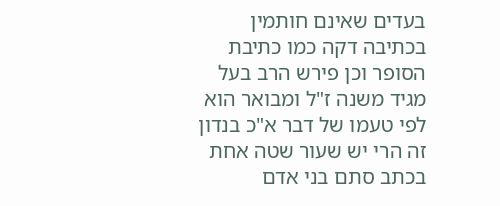בעדים שאינם חותמין בכתיבה דקה כמו כתיבת הסופר וכן פירש הרב בעל מגיד משנה ז"ל ומבואר הוא לפי טעמו של דבר א"כ בנדון זה הרי יש שעור שטה אחת בכתב סתם בני אדם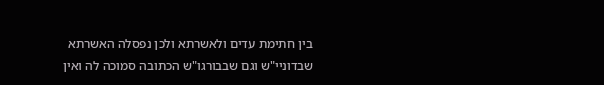בין חתימת עדים ולאשרתא ולכן נפסלה האשרתא שבדוניי"ש וגם שבבורגו"ש הכתובה סמוכה לה ואין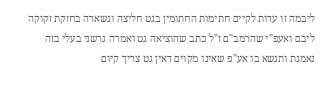ליבמה זו עדות לקיים חתימות החתומין בגט חליצה ונשארה בחזקת זקוקה ליבם ואעפ"י שהרמב"ם ז"ל כתב שהוציאה גט ואמרה גרשני בעלי בזה נאמנת ותנשא בו אע"פ שאינו מקוים דאין גט צריך קיום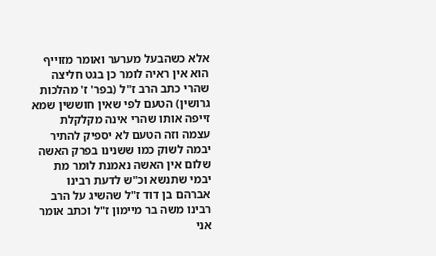אלא כשהבעל מערער ואומר מזוייף הוא אין ראיה לומר כן בגט חליצה שהרי כתב הרב ז"ל (בפר' ז' מהלכות גרושין) הטעם לפי שאין חוששין שמא זייפה אותו שהרי אינה מקלקלת עצמה וזה הטעם לא יספיק להתיר יבמה לשוק כמו ששנינו בפרק האשה שלום אין האשה נאמנת לומר מת יבמי שתנשא וכ"ש לדעת רבינו אברהם בן דוד ז"ל שהשיג על הרב רבינו משה בר מיימון ז"ל וכתב אומר אני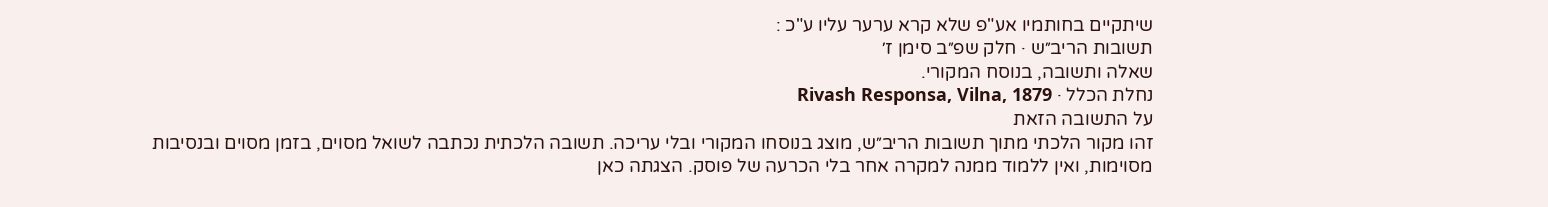שיתקיים בחותמיו אע"פ שלא קרא ערער עליו ע"כ :
תשובות הריב״ש · חלק שפ״ב סימן ז׳
שאלה ותשובה, בנוסח המקורי.
נחלת הכלל · Rivash Responsa, Vilna, 1879
על התשובה הזאת
זהו מקור הלכתי מתוך תשובות הריב״ש, מוצג בנוסחו המקורי ובלי עריכה. תשובה הלכתית נכתבה לשואל מסוים, בזמן מסוים ובנסיבות מסוימות, ואין ללמוד ממנה למקרה אחר בלי הכרעה של פוסק. הצגתה כאן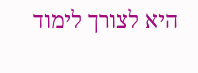היא לצורך לימוד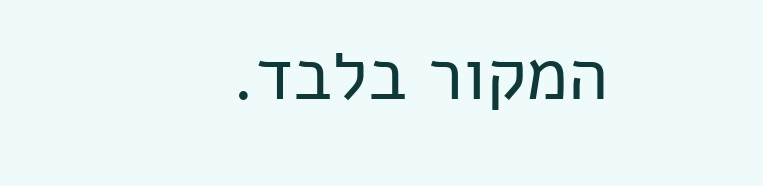המקור בלבד.